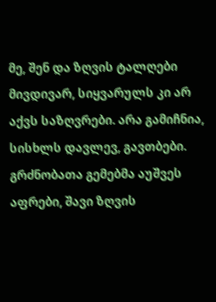მე, შენ და ზღვის ტალღები
მივდივარ, სიყვარულს კი არ აქვს საზღვრები. არა გამიჩნია, სისხლს დავლევ, გავთბები. გრძნობათა გემებმა აუშვეს აფრები, შავი ზღვის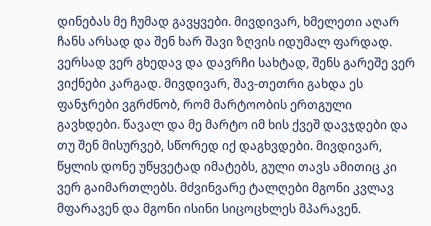დინებას მე ჩუმად გავყვები. მივდივარ, ხმელეთი აღარ ჩანს არსად და შენ ხარ შავი ზღვის იდუმალ ფარდად. ვერსად ვერ გხედავ და დავრჩი სახტად, შენს გარეშე ვერ ვიქნები კარგად. მივდივარ, შავ-თეთრი გახდა ეს ფანჯრები ვგრძნობ, რომ მარტოობის ერთგული გავხდები. წავალ და მე მარტო იმ ხის ქვეშ დავჯდები და თუ შენ მისურვებ, სწორედ იქ დაგხვდები. მივდივარ, წყლის დონე უწყვეტად იმატებს, გული თავს ამითიც კი ვერ გაიმართლებს. მძვინვარე ტალღები მგონი კვლავ მფარავენ და მგონი ისინი სიცოცხლეს მპარავენ.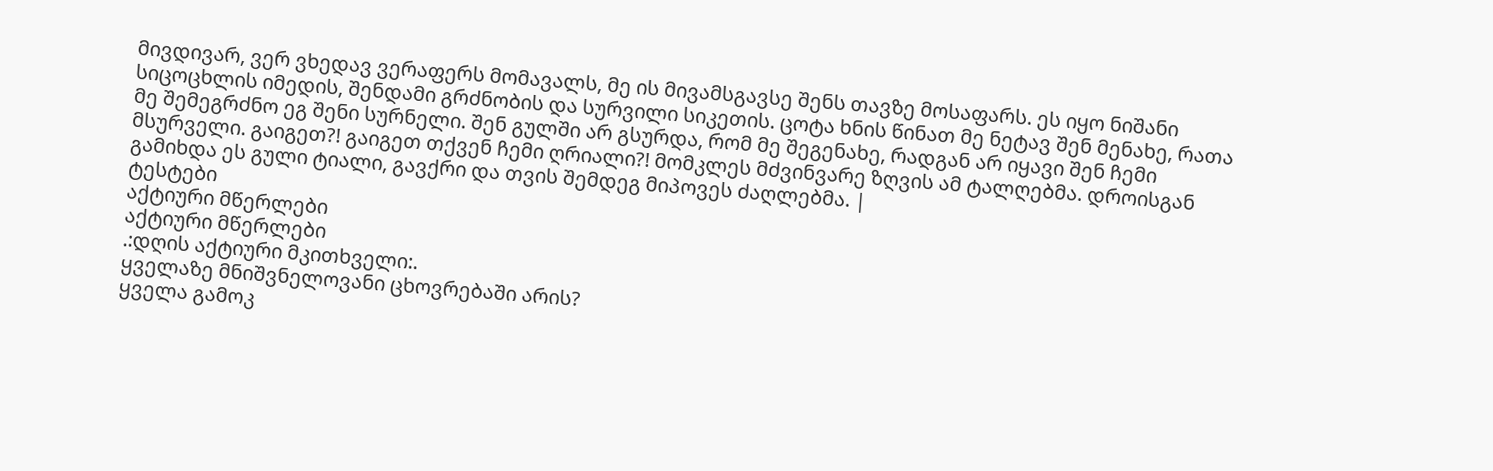მივდივარ, ვერ ვხედავ ვერაფერს მომავალს, მე ის მივამსგავსე შენს თავზე მოსაფარს. ეს იყო ნიშანი სიცოცხლის იმედის, შენდამი გრძნობის და სურვილი სიკეთის. ცოტა ხნის წინათ მე ნეტავ შენ მენახე, რათა მე შემეგრძნო ეგ შენი სურნელი. შენ გულში არ გსურდა, რომ მე შეგენახე, რადგან არ იყავი შენ ჩემი მსურველი. გაიგეთ?! გაიგეთ თქვენ ჩემი ღრიალი?! მომკლეს მძვინვარე ზღვის ამ ტალღებმა. დროისგან გამიხდა ეს გული ტიალი, გავქრი და თვის შემდეგ მიპოვეს ძაღლებმა. |
ტესტები
აქტიური მწერლები
აქტიური მწერლები
.:დღის აქტიური მკითხველი:.
ყველაზე მნიშვნელოვანი ცხოვრებაში არის?
ყველა გამოკ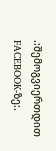.:შემოგვიერთდით FACEBOOK-ზე:.